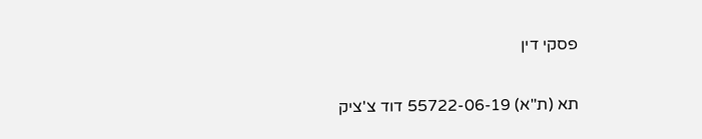פסקי דין

תא (ת"א) 55722-06-19 דוד צ'ציק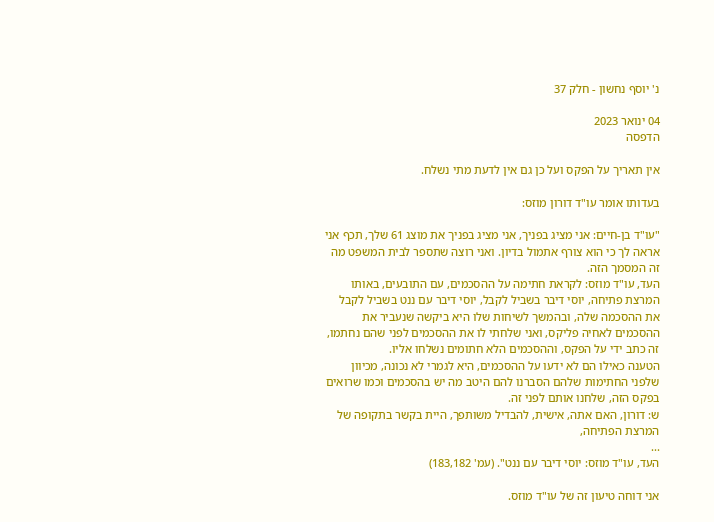נ' יוסף נחשון - חלק 37

04 ינואר 2023
הדפסה

אין תאריך על הפקס ועל כן גם אין לדעת מתי נשלח.

בעדותו אומר עו"ד דורון מוזס:

"עו"ד בן-חיים: אני מציג בפניך, אני מציג בפניך את מוצג 61 שלך, תכף אני אראה לך כי הוא צורף אתמול בדיון. ואני רוצה שתספר לבית המשפט מה זה המסמך הזה.
העד, עו"ד מוזס: לקראת חתימה על ההסכמים, עם התובעים, באותו המרצת פתיחה, יוסי דיבר בשביל לקבל, יוסי דיבר עם ננט בשביל לקבל את ההסכמה שלה, ובהמשך לשיחות שלו היא ביקשה שנעביר את ההסכמים לאחיה פליקס, ואני שלחתי לו את ההסכמים לפני שהם נחתמו, זה כתב ידי על הפקס, וההסכמים הלא חתומים נשלחו אליו.
הטענה כאילו הם לא ידעו על ההסכמים, היא לגמרי לא נכונה, מכיוון שלפני החתימות שלהם הסברנו להם היטב מה יש בהסכמים וכמו שרואים בפקס הזה, שלחנו אותם לפני זה.
ש: דורון, האם אתה, אישית, להבדיל משותפך, היית בקשר בתקופה של המרצת הפתיחה,
...
העד, עו"ד מוזס: יוסי דיבר עם ננט". (עמ' 183,182)

אני דוחה טיעון זה של עו"ד מוזס.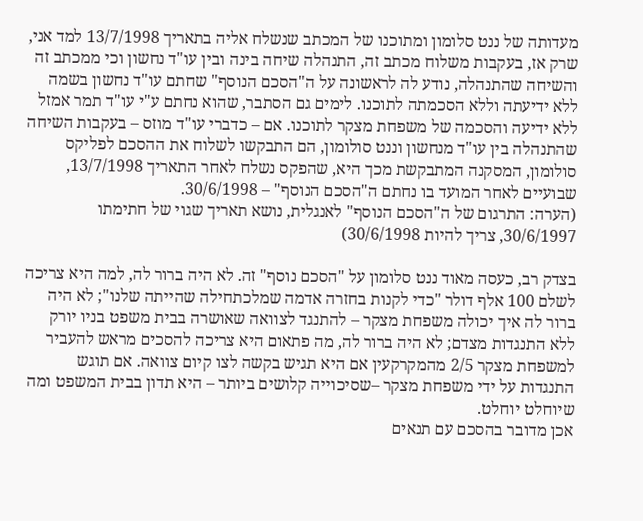מעדותה של ננט סלומון ומתוכנו של המכתב שנשלח אליה בתאריך 13/7/1998 למד אני, שרק אז, בעקבות משלוח מכתב זה, התנהלה שיחה בינה ובין עו"ד נחשון וכי ממכתב זה והשיחה שהתנהלה, נודע לה לראשונה על ה"הסכם הנוסף" שחתם עו"ד נחשון בשמה ללא ידיעתה וללא הסכמתה לתוכנו. לימים גם הסתבר, שהוא נחתם ע"י עו"ד תמר אמזל ללא ידיעה והסכמה של משפחת מצקר לתוכנו. אם – כדברי עו"ד מוזס – בעקבות השיחה שהתנהלה בין עו"ד מנחשון וננט סולומון, הם התבקשו לשלוח את ההסכם לפליקס סולומון, המסקנה המתבקשת מכך היא, שהפקס נשלח לאחר התאריך 13/7/1998, שבועיים לאחר המועד בו נחתם ה"הסכם הנוסף" – 30/6/1998.
(הערה: התרגום של ה"הסכם הנוסף" לאנגלית, נושא תאריך שגוי של חתימתו 30/6/1997, צריך להיות 30/6/1998)

בצדק רב, כעסה מאוד ננט סלומון על "הסכם נוסף" זה. לא היה ברור לה, למה היא צריכה לשלם 100 אלף דולר "כדי לקנות בחזרה אדמה שמלכתחילה שהייתה שלנו"; לא היה ברור לה איך יכולה משפחת מצקר – להתנגד לצוואה שאושרה בבית משפט בניו יורק ללא התנגדות מצדם; לא היה ברור לה, מה פתאום היא צריכה להסכים מראש להעביר למשפחת מצקר 2/5 מהמקרקעין אם היא תגיש בקשה לצו קיום צוואה. אם תוגש התנגדות על ידי משפחת מצקר –שסיכוייה קלושים ביותר – היא תדון בבית המשפט ומה שיוחלט יוחלט.
אכן מדובר בהסכם עם תנאים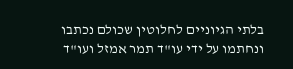בלתי הגיוניים לחלוטין שכולם נכתבו ונחתמו על ידי עו"ד תמר אמזל ועו"ד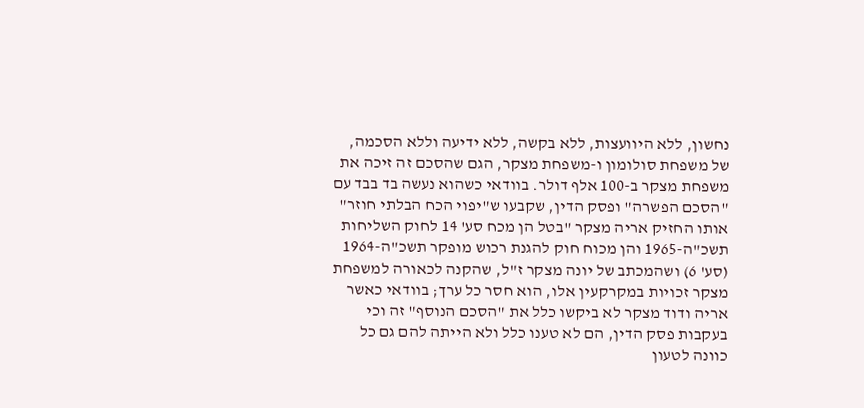נחשון, ללא היוועצות, ללא בקשה, ללא ידיעה וללא הסכמה, של משפחת סולומון ו-משפחת מצקר, הגם שהסכם זה זיכה את משפחת מצקר ב-100 אלף דולר. בוודאי כשהוא נעשה בד בבד עם "הסכם הפשרה" ופסק הדין, שקבעו ש"יפוי הכח הבלתי חוזר" אותו החזיק אריה מצקר "בטל הן מכח סע' 14 לחוק השליחות תשכ"ה-1965 והן מכוח חוק להגנת רכוש מופקר תשכ"ה-1964 (סע' 6) ושהמכתב של יונה מצקר ז"ל, שהקנה לכאורה למשפחת מצקר זכויות במקרקעין אלו, הוא חסר כל ערך; בוודאי כאשר אריה ודוד מצקר לא ביקשו כלל את "הסכם הנוסף" זה וכי בעקבות פסק הדין, הם לא טענו כלל ולא הייתה להם גם כל כוונה לטעון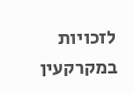לזכויות במקרקעין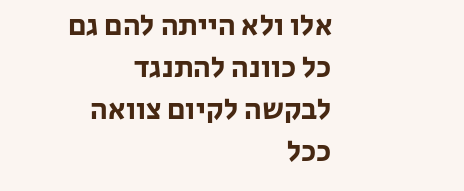אלו ולא הייתה להם גם כל כוונה להתנגד לבקשה לקיום צוואה ככל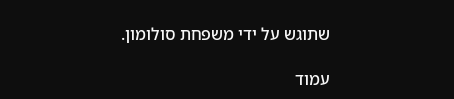שתוגש על ידי משפחת סולומון.

עמוד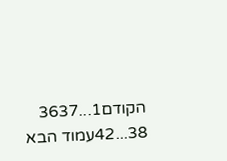הקודם1...3637
38...42עמוד הבא